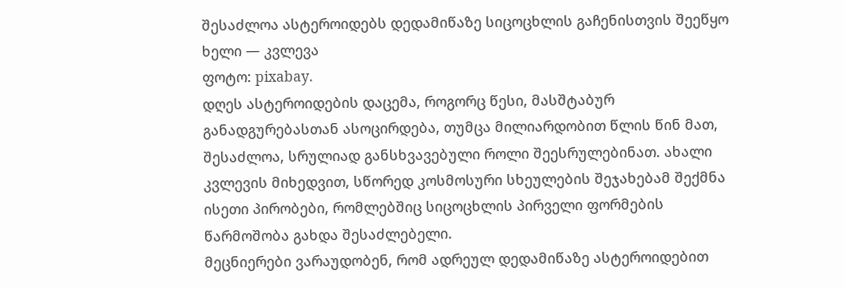შესაძლოა ასტეროიდებს დედამიწაზე სიცოცხლის გაჩენისთვის შეეწყო ხელი — კვლევა
ფოტო: pixabay.
დღეს ასტეროიდების დაცემა, როგორც წესი, მასშტაბურ განადგურებასთან ასოცირდება, თუმცა მილიარდობით წლის წინ მათ, შესაძლოა, სრულიად განსხვავებული როლი შეესრულებინათ. ახალი კვლევის მიხედვით, სწორედ კოსმოსური სხეულების შეჯახებამ შექმნა ისეთი პირობები, რომლებშიც სიცოცხლის პირველი ფორმების წარმოშობა გახდა შესაძლებელი.
მეცნიერები ვარაუდობენ, რომ ადრეულ დედამიწაზე ასტეროიდებით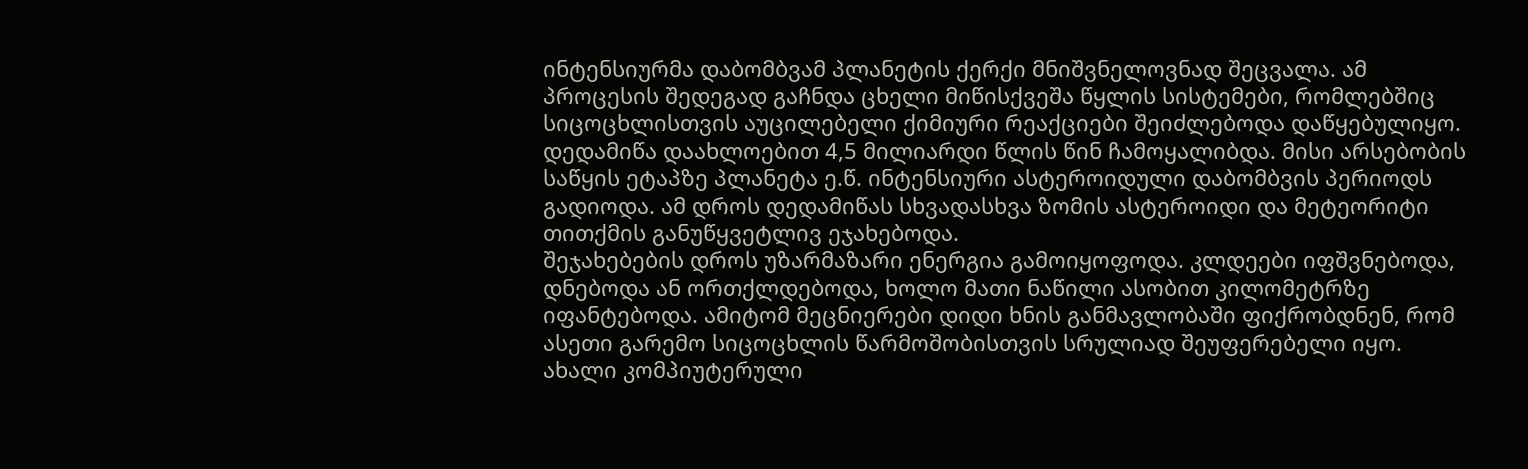ინტენსიურმა დაბომბვამ პლანეტის ქერქი მნიშვნელოვნად შეცვალა. ამ პროცესის შედეგად გაჩნდა ცხელი მიწისქვეშა წყლის სისტემები, რომლებშიც სიცოცხლისთვის აუცილებელი ქიმიური რეაქციები შეიძლებოდა დაწყებულიყო.
დედამიწა დაახლოებით 4,5 მილიარდი წლის წინ ჩამოყალიბდა. მისი არსებობის საწყის ეტაპზე პლანეტა ე.წ. ინტენსიური ასტეროიდული დაბომბვის პერიოდს გადიოდა. ამ დროს დედამიწას სხვადასხვა ზომის ასტეროიდი და მეტეორიტი თითქმის განუწყვეტლივ ეჯახებოდა.
შეჯახებების დროს უზარმაზარი ენერგია გამოიყოფოდა. კლდეები იფშვნებოდა, დნებოდა ან ორთქლდებოდა, ხოლო მათი ნაწილი ასობით კილომეტრზე იფანტებოდა. ამიტომ მეცნიერები დიდი ხნის განმავლობაში ფიქრობდნენ, რომ ასეთი გარემო სიცოცხლის წარმოშობისთვის სრულიად შეუფერებელი იყო.
ახალი კომპიუტერული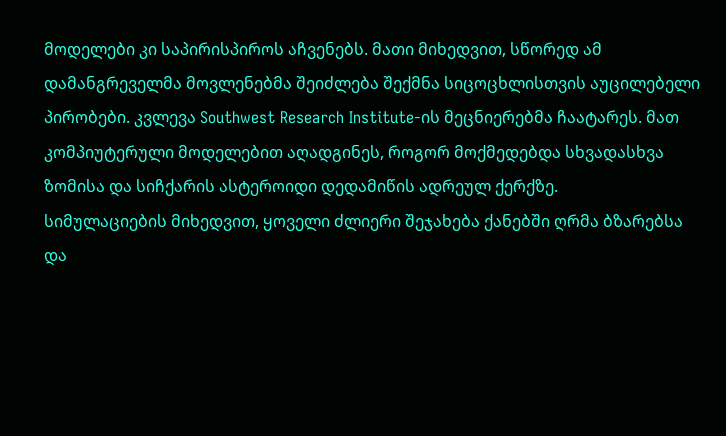მოდელები კი საპირისპიროს აჩვენებს. მათი მიხედვით, სწორედ ამ დამანგრეველმა მოვლენებმა შეიძლება შექმნა სიცოცხლისთვის აუცილებელი პირობები. კვლევა Southwest Research Institute-ის მეცნიერებმა ჩაატარეს. მათ კომპიუტერული მოდელებით აღადგინეს, როგორ მოქმედებდა სხვადასხვა ზომისა და სიჩქარის ასტეროიდი დედამიწის ადრეულ ქერქზე.
სიმულაციების მიხედვით, ყოველი ძლიერი შეჯახება ქანებში ღრმა ბზარებსა და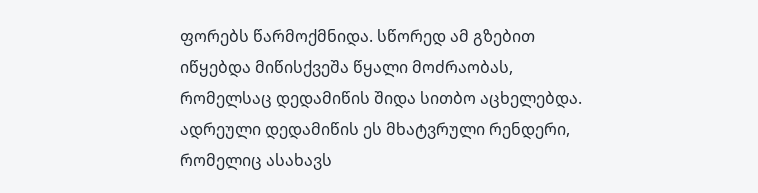ფორებს წარმოქმნიდა. სწორედ ამ გზებით იწყებდა მიწისქვეშა წყალი მოძრაობას, რომელსაც დედამიწის შიდა სითბო აცხელებდა.
ადრეული დედამიწის ეს მხატვრული რენდერი, რომელიც ასახავს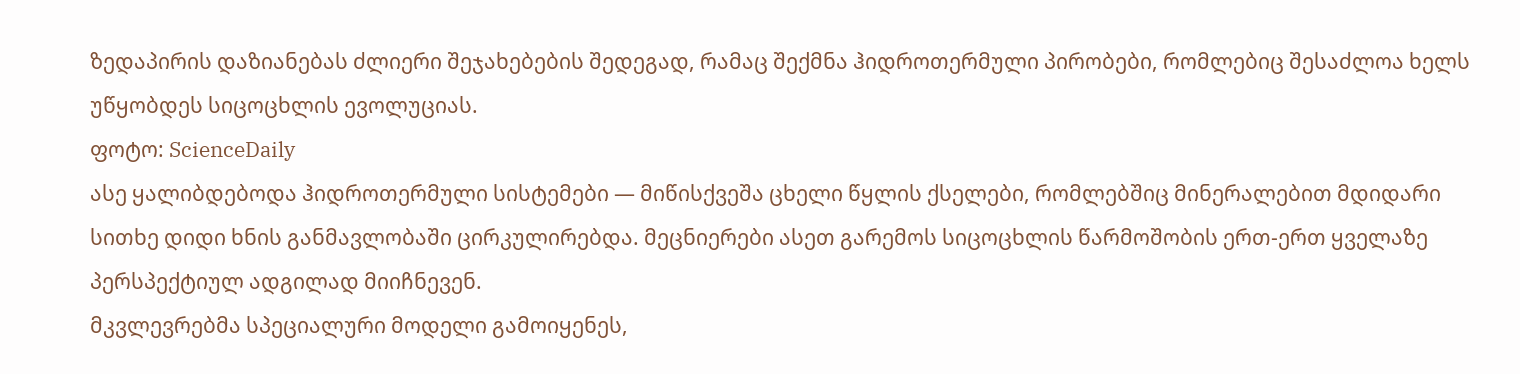ზედაპირის დაზიანებას ძლიერი შეჯახებების შედეგად, რამაც შექმნა ჰიდროთერმული პირობები, რომლებიც შესაძლოა ხელს უწყობდეს სიცოცხლის ევოლუციას.
ფოტო: ScienceDaily
ასე ყალიბდებოდა ჰიდროთერმული სისტემები — მიწისქვეშა ცხელი წყლის ქსელები, რომლებშიც მინერალებით მდიდარი სითხე დიდი ხნის განმავლობაში ცირკულირებდა. მეცნიერები ასეთ გარემოს სიცოცხლის წარმოშობის ერთ-ერთ ყველაზე პერსპექტიულ ადგილად მიიჩნევენ.
მკვლევრებმა სპეციალური მოდელი გამოიყენეს,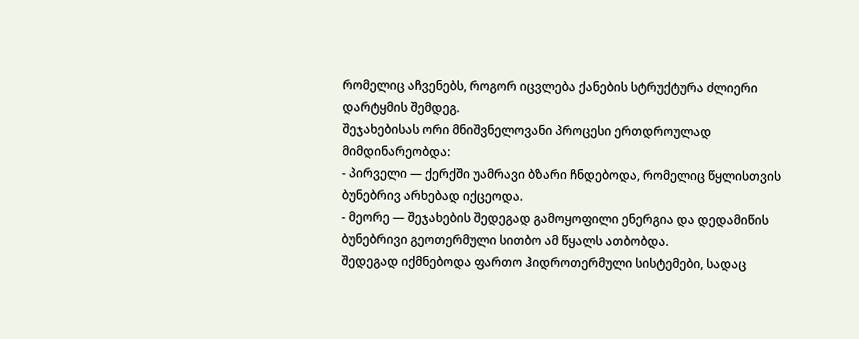რომელიც აჩვენებს, როგორ იცვლება ქანების სტრუქტურა ძლიერი დარტყმის შემდეგ.
შეჯახებისას ორი მნიშვნელოვანი პროცესი ერთდროულად მიმდინარეობდა:
- პირველი — ქერქში უამრავი ბზარი ჩნდებოდა, რომელიც წყლისთვის ბუნებრივ არხებად იქცეოდა.
- მეორე — შეჯახების შედეგად გამოყოფილი ენერგია და დედამიწის ბუნებრივი გეოთერმული სითბო ამ წყალს ათბობდა.
შედეგად იქმნებოდა ფართო ჰიდროთერმული სისტემები, სადაც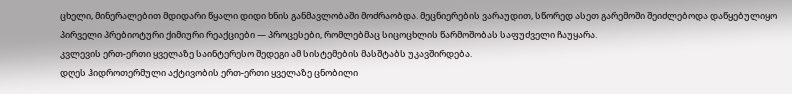ცხელი, მინერალებით მდიდარი წყალი დიდი ხნის განმავლობაში მოძრაობდა. მეცნიერების ვარაუდით, სწორედ ასეთ გარემოში შეიძლებოდა დაწყებულიყო პირველი პრებიოტური ქიმიური რეაქციები — პროცესები, რომლებმაც სიცოცხლის წარმოშობას საფუძველი ჩაუყარა.
კვლევის ერთ-ერთი ყველაზე საინტერესო შედეგი ამ სისტემების მასშტაბს უკავშირდება.
დღეს ჰიდროთერმული აქტივობის ერთ-ერთი ყველაზე ცნობილი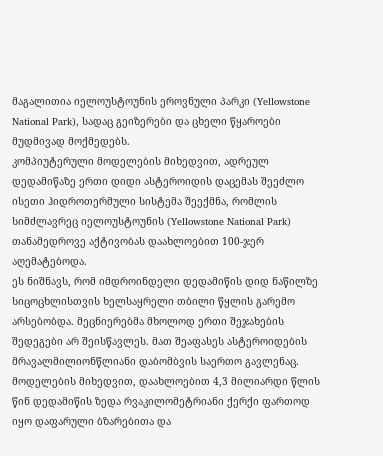მაგალითია იელოუსტოუნის ეროვნული პარკი (Yellowstone National Park), სადაც გეიზერები და ცხელი წყაროები მუდმივად მოქმედებს.
კომპიუტერული მოდელების მიხედვით, ადრეულ დედამიწაზე ერთი დიდი ასტეროიდის დაცემას შეეძლო ისეთი ჰიდროთერმული სისტემა შეექმნა, რომლის სიმძლავრეც იელოუსტოუნის (Yellowstone National Park) თანამედროვე აქტივობას დაახლოებით 100-ჯერ აღემატებოდა.
ეს ნიშნავს, რომ იმდროინდელი დედამიწის დიდ ნაწილზე სიცოცხლისთვის ხელსაყრელი თბილი წყლის გარემო არსებობდა. მეცნიერებმა მხოლოდ ერთი შეჯახების შედეგები არ შეისწავლეს. მათ შეაფასეს ასტეროიდების მრავალმილიონწლიანი დაბომბვის საერთო გავლენაც.
მოდელების მიხედვით, დაახლოებით 4,3 მილიარდი წლის წინ დედამიწის ზედა რვაკილომეტრიანი ქერქი ფართოდ იყო დაფარული ბზარებითა და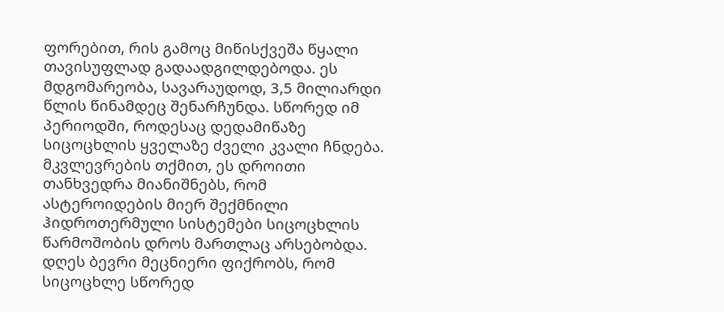ფორებით, რის გამოც მიწისქვეშა წყალი თავისუფლად გადაადგილდებოდა. ეს მდგომარეობა, სავარაუდოდ, 3,5 მილიარდი წლის წინამდეც შენარჩუნდა. სწორედ იმ პერიოდში, როდესაც დედამიწაზე სიცოცხლის ყველაზე ძველი კვალი ჩნდება.
მკვლევრების თქმით, ეს დროითი თანხვედრა მიანიშნებს, რომ ასტეროიდების მიერ შექმნილი ჰიდროთერმული სისტემები სიცოცხლის წარმოშობის დროს მართლაც არსებობდა. დღეს ბევრი მეცნიერი ფიქრობს, რომ სიცოცხლე სწორედ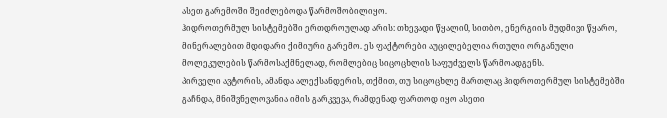ასეთ გარემოში შეიძლებოდა წარმოშობილიყო.
ჰიდროთერმულ სისტემებში ერთდროულად არის: თხევადი წყალი0, სითბო, ენერგიის მუდმივი წყარო, მინერალებით მდიდარი ქიმიური გარემო. ეს ფაქტორები აუცილებელია რთული ორგანული მოლეკულების წარმოსაქმნელად, რომლებიც სიცოცხლის საფუძველს წარმოადგენს.
პირველი ავტორის, ამანდა ალექსანდერის, თქმით, თუ სიცოცხლე მართლაც ჰიდროთერმულ სისტემებში გაჩნდა, მნიშვნელოვანია იმის გარკვევა, რამდენად ფართოდ იყო ასეთი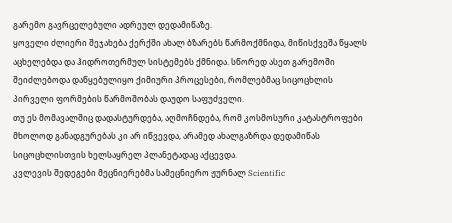გარემო გავრცელებული ადრეულ დედამიწაზე.
ყოველი ძლიერი შეჯახება ქერქში ახალ ბზარებს წარმოქმნიდა, მიწისქვეშა წყალს აცხელებდა და ჰიდროთერმულ სისტემებს ქმნიდა. სწორედ ასეთ გარემოში შეიძლებოდა დაწყებულიყო ქიმიური პროცესები, რომლებმაც სიცოცხლის პირველი ფორმების წარმოშობას დაუდო საფუძველი.
თუ ეს მომავალშიც დადასტურდება, აღმოჩნდება, რომ კოსმოსური კატასტროფები მხოლოდ განადგურებას კი არ იწვევდა, არამედ ახალგაზრდა დედამიწას სიცოცხლისთვის ხელსაყრელ პლანეტადაც აქცევდა.
კვლევის შედეგები მეცნიერებმა სამეცნიერო ჟურნალ Scientific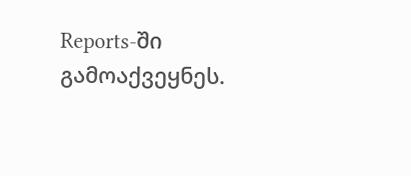Reports-ში გამოაქვეყნეს.